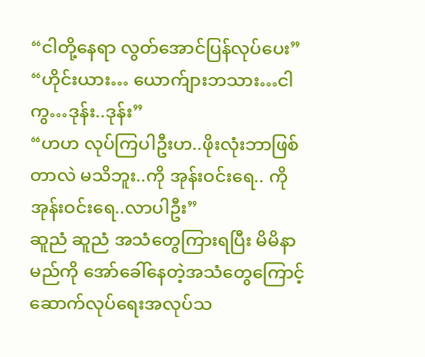“ငါတို့နေရာ လွတ်အောင်ပြန်လုပ်ပေး”
“ဟိုင်းယား… ယောက်ျားဘသား…ငါကွ…ဒုန်း..ဒုန်း”
“ဟဟ လုပ်ကြပါဦးဟ..ဖိုးလုံးဘာဖြစ်တာလဲ မသိဘူး..ကို အုန်းဝင်းရေ.. ကို အုန်းဝင်းရေ..လာပါဦး”
ဆူညံ ဆူညံ အသံတွေကြားရပြီး မိမိနာမည်ကို အော်ခေါ်နေတဲ့အသံတွေကြောင့် ဆောက်လုပ်ရေးအလုပ်သ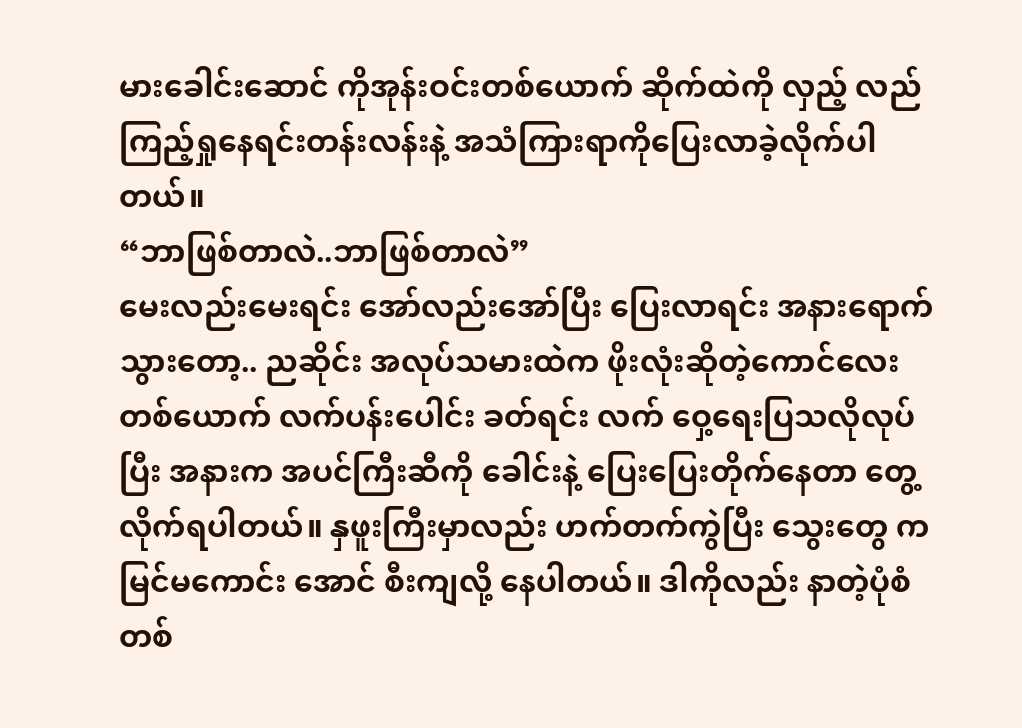မားခေါင်းဆောင် ကိုအုန်းဝင်းတစ်ယောက် ဆိုက်ထဲကို လှည့် လည်ကြည့်ရှုနေရင်းတန်းလန်းနဲ့ အသံကြားရာကိုပြေးလာခဲ့လိုက်ပါတယ်။
“ဘာဖြစ်တာလဲ..ဘာဖြစ်တာလဲ”
မေးလည်းမေးရင်း အော်လည်းအော်ပြီး ပြေးလာရင်း အနားရောက်သွားတော့.. ညဆိုင်း အလုပ်သမားထဲက ဖိုးလုံးဆိုတဲ့ကောင်လေးတစ်ယောက် လက်ပန်းပေါင်း ခတ်ရင်း လက် ဝှေ့ရေးပြသလိုလုပ်ပြီး အနားက အပင်ကြီးဆီကို ခေါင်းနဲ့ ပြေးပြေးတိုက်နေတာ တွေ့လိုက်ရပါတယ်။ နှဖူးကြီးမှာလည်း ဟက်တက်ကွဲပြီး သွေးတွေ ကမြင်မကောင်း အောင် စီးကျလို့ နေပါတယ်။ ဒါကိုလည်း နာတဲ့ပုံစံ တစ်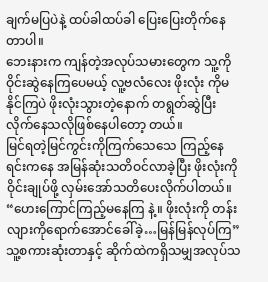ချက်မပြပဲနဲ့ ထပ်ခါထပ်ခါ ပြေးပြေးတိုက်နေတာပါ။
ဘေးနားက ကျန်တဲ့အလုပ်သမားတွေက သူ့ကို ဝိုင်းဆွဲနေကြပေမယ့် လူ့ဗလံလေး ဖိုးလုံး ကိုမနိုင်ကြပဲ ဖိုးလုံးသွားတဲ့နောက် တရွတ်ဆွဲပြီးလိုက်နေသလိုဖြစ်နေပါတော့ တယ်။
မြင်ရတဲ့မြင်ကွင်းကိုကြက်သေသေ ကြည့်နေရင်းကနေ အမြန်ဆုံးသတိဝင်လာခဲ့ပြီး ဖိုးလုံးကို ဝိုင်းချုပ်ဖို့ လှမ်းအော်သတိပေးလိုက်ပါတယ်။ “ဟေးကြောင်ကြည့်မနေကြ နဲ့။ ဖိုးလုံးကို တန်းလျားကိုရောက်အောင်ခေါ်ခဲ့…မြန်မြန်လုပ်ကြ”
သူ့စကားဆုံးတာနှင့် ဆိုက်ထဲကရှိသမျှအလုပ်သ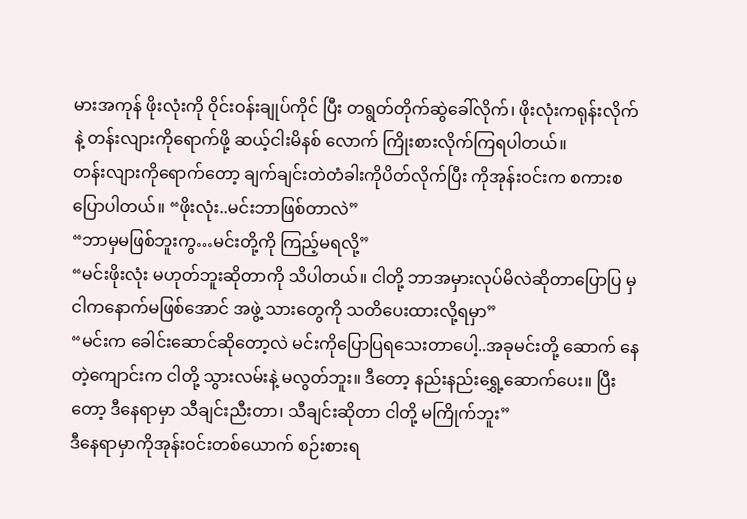မားအကုန် ဖိုးလုံးကို ဝိုင်းဝန်းချုပ်ကိုင် ပြီး တရွတ်တိုက်ဆွဲခေါ်လိုက်၊ ဖိုးလုံးကရုန်းလိုက်နဲ့ တန်းလျားကိုရောက်ဖို့ ဆယ့်ငါးမိနစ် လောက် ကြိုးစားလိုက်ကြရပါတယ်။
တန်းလျားကိုရောက်တော့ ချက်ချင်းတဲတံခါးကိုပိတ်လိုက်ပြီး ကိုအုန်းဝင်းက စကားစ ပြောပါတယ်။ “ဖိုးလုံး..မင်းဘာဖြစ်တာလဲ”
“ဘာမှမဖြစ်ဘူးကွ…မင်းတို့ကို ကြည့်မရလို့”
“မင်းဖိုးလုံး မဟုတ်ဘူးဆိုတာကို သိပါတယ်။ ငါတို့ ဘာအမှားလုပ်မိလဲဆိုတာပြောပြ မှ ငါကနောက်မဖြစ်အောင် အဖွဲ့ သားတွေကို သတိပေးထားလို့ရမှာ”
“မင်းက ခေါင်းဆောင်ဆိုတော့လဲ မင်းကိုပြောပြရသေးတာပေါ့..အခုမင်းတို့ ဆောက် နေတဲ့ကျောင်းက ငါတို့ သွားလမ်းနဲ့ မလွတ်ဘူး။ ဒီတော့ နည်းနည်းရွှေ့ဆောက်ပေး။ ပြီးတော့ ဒီနေရာမှာ သီချင်းညီးတာ၊ သီချင်းဆိုတာ ငါတို့ မကြိုက်ဘူး”
ဒီနေရာမှာကိုအုန်းဝင်းတစ်ယောက် စဉ်းစားရ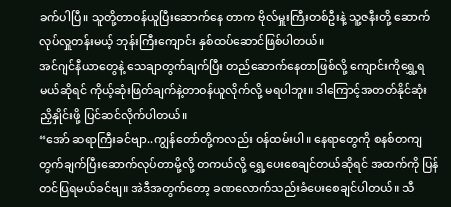ခက်ပါပြီ။ သူတို့တာဝန်ယူပြီးဆောက်နေ တာက ဗိုလ်မှူးကြီးတစ်ဦးနဲ့ သူ့ဇနီးတို့ ဆောက်လုပ်လှူတန်းမယ့် ဘုန်းကြီးကျောင်း နှစ်ထပ်ဆောင်ဖြစ်ပါတယ်။
အင်ဂျင်နီယာတွေနဲ့ သေချာတွက်ချက်ပြီး တည်ဆောက်နေတာဖြစ်လို့ ကျောင်းကိုရွှေ့ရ မယ်ဆိုရင် ကိုယ့်ဆုံးဖြတ်ချက်နဲ့တာဝန်ယူလိုက်လို့ မရပါဘူး။ ဒါကြောင့်အတတ်နိုင်ဆုံး ညှိနှိုင်းဖို့ ပြင်ဆင်လိုက်ပါတယ်။
“အော် ဆရာကြီးခင်ဗျာ..ကျွန်တော်တို့ကလည်း ဝန်ထမ်းပါ။ နေရာတွေကို စနစ်တကျ တွက်ချက်ပြီးဆောက်လုပ်တာမို့လို့ တကယ်လို့ ရွှေ့ပေးစေချင်တယ်ဆိုရင် အထက်ကို ပြန်တင်ပြရမယ်ခင်ဗျ။ အဲဒီအတွက်တော့ ခဏလောက်သည်းခံပေးစေချင်ပါတယ်။ သီ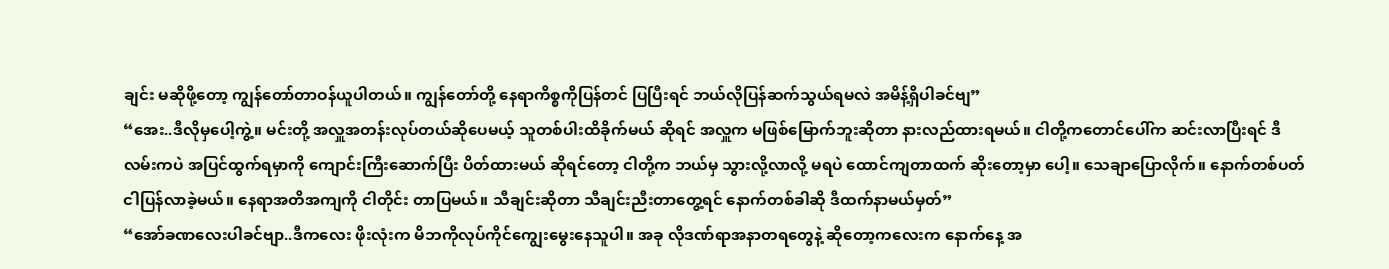ချင်း မဆိုဖို့တော့ ကျွန်တော်တာဝန်ယူပါတယ်။ ကျွန်တော်တို့ နေရာကိစ္စကိုပြန်တင် ပြပြီးရင် ဘယ်လိုပြန်ဆက်သွယ်ရမလဲ အမိန့်ရှိပါခင်ဗျ”
“အေး..ဒီလိုမှပေါ့ကွဲ့။ မင်းတို့ အလှူအတန်းလုပ်တယ်ဆိုပေမယ့် သူတစ်ပါးထိခိုက်မယ် ဆိုရင် အလှူက မဖြစ်မြောက်ဘူးဆိုတာ နားလည်ထားရမယ်။ ငါတို့ကတောင်ပေါ်က ဆင်းလာပြီးရင် ဒီလမ်းကပဲ အပြင်ထွက်ရမှာကို ကျောင်းကြီးဆောက်ပြီး ပိတ်ထားမယ် ဆိုရင်တော့ ငါတို့က ဘယ်မှ သွားလို့လာလို့ မရပဲ ထောင်ကျတာထက် ဆိုးတော့မှာ ပေါ့။ သေချာပြောလိုက်။ နောက်တစ်ပတ်ငါပြန်လာခဲ့မယ်။ နေရာအတိအကျကို ငါတိုင်း တာပြမယ်။ သီချင်းဆိုတာ သီချင်းညီးတာတွေ့ရင် နောက်တစ်ခါဆို ဒီထက်နာမယ်မှတ်”
“အော်ခဏလေးပါခင်ဗျာ..ဒီကလေး ဖိုးလုံးက မိဘကိုလုပ်ကိုင်ကျွေးမွေးနေသူပါ။ အခု လိုဒဏ်ရာအနာတရတွေနဲ့ ဆိုတော့ကလေးက နောက်နေ့ အ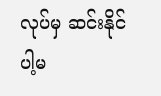လုပ်မှ ဆင်းနိုင်ပါ့မ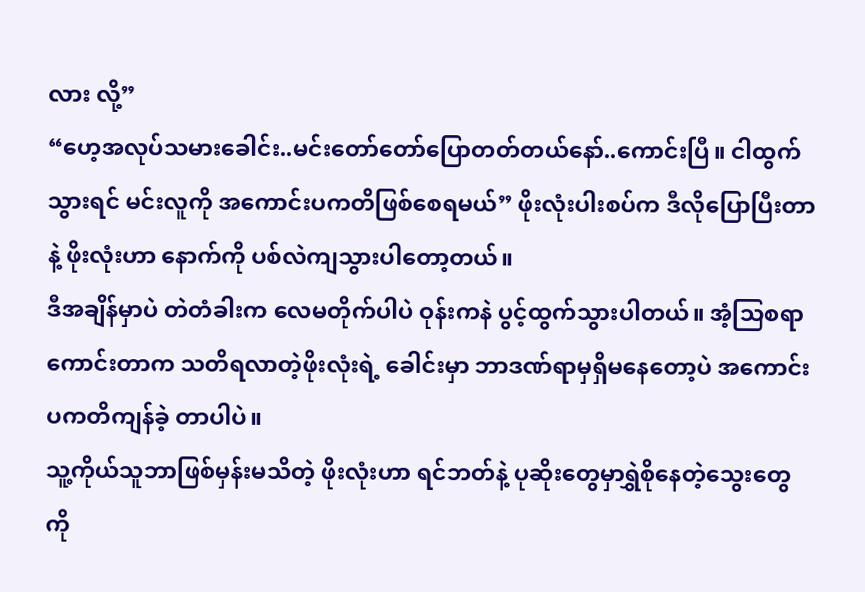လား လို့”
“ဟေ့အလုပ်သမားခေါင်း..မင်းတော်တော်ပြောတတ်တယ်နော်..ကောင်းပြီ။ ငါထွက် သွားရင် မင်းလူကို အကောင်းပကတိဖြစ်စေရမယ်” ဖိုးလုံးပါးစပ်က ဒီလိုပြောပြီးတာ နဲ့ ဖိုးလုံးဟာ နောက်ကို ပစ်လဲကျသွားပါတော့တယ်။
ဒီအချိန်မှာပဲ တဲတံခါးက လေမတိုက်ပါပဲ ဝုန်းကနဲ ပွင့်ထွက်သွားပါတယ်။ အံ့သြစရာ ကောင်းတာက သတိရလာတဲ့ဖိုးလုံးရဲ့ ခေါင်းမှာ ဘာဒဏ်ရာမှရှိမနေတော့ပဲ အကောင်းပကတိကျန်ခဲ့ တာပါပဲ။
သူ့ကိုယ်သူဘာဖြစ်မှန်းမသိတဲ့ ဖိုးလုံးဟာ ရင်ဘတ်နဲ့ ပုဆိုးတွေမှာရွှဲစိုနေတဲ့သွေးတွေ ကို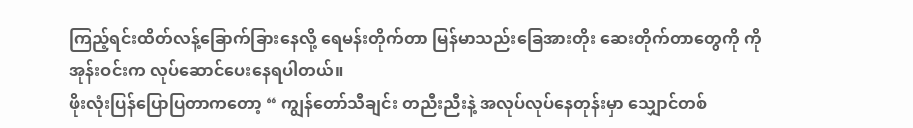ကြည့်ရင်းထိတ်လန့်ခြောက်ခြားနေလို့ ရေမန်းတိုက်တာ မြန်မာသည်းခြေအားတိုး ဆေးတိုက်တာတွေကို ကိုအုန်းဝင်းက လုပ်ဆောင်ပေးနေရပါတယ်။
ဖိုးလုံးပြန်ပြောပြတာကတော့ “ ကျွန်တော်သီချင်း တညီးညီးနဲ့ အလုပ်လုပ်နေတုန်းမှာ သျှောင်တစ်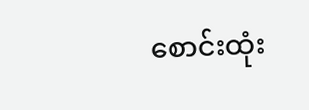စောင်းထုံး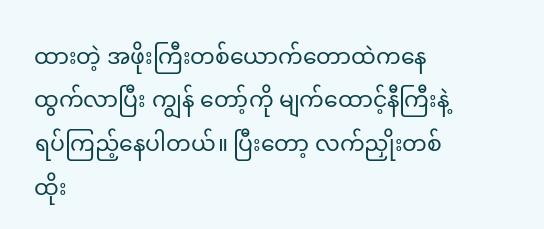ထားတဲ့ အဖိုးကြီးတစ်ယောက်တောထဲကနေ ထွက်လာပြီး ကျွန် တော့်ကို မျက်ထောင့်နီကြီးနဲ့ ရပ်ကြည့်နေပါတယ်။ ပြီးတော့ လက်ညှိုးတစ်ထိုး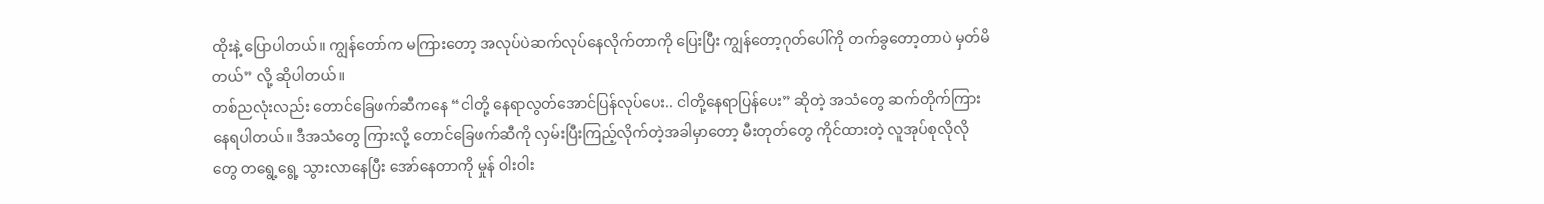ထိုးနဲ့ ပြောပါတယ်။ ကျွန်တော်က မကြားတော့ အလုပ်ပဲဆက်လုပ်နေလိုက်တာကို ပြေးပြီး ကျွန်တော့ဂုတ်ပေါ်ကို တက်ခွတော့တာပဲ မှတ်မိတယ်” လို့ ဆိုပါတယ်။
တစ်ညလုံးလည်း တောင်ခြေဖက်ဆီကနေ “ငါတို့ နေရာလွတ်အောင်ပြန်လုပ်ပေး.. ငါတို့နေရာပြန်ပေး” ဆိုတဲ့ အသံတွေ ဆက်တိုက်ကြားနေရပါတယ်။ ဒီအသံတွေ ကြားလို့ တောင်ခြေဖက်ဆီကို လှမ်းပြီးကြည့်လိုက်တဲ့အခါမှာတော့ မီးတုတ်တွေ ကိုင်ထားတဲ့ လူအုပ်စုလိုလို တွေ တရွေ့ရွေ့ သွားလာနေပြီး အော်နေတာကို မှုန် ဝါးဝါး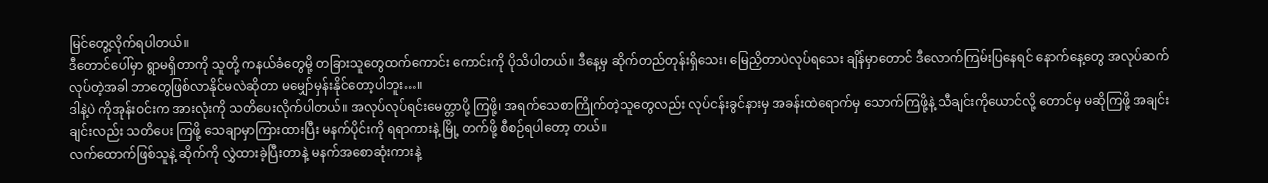မြင်တွေ့လိုက်ရပါတယ်။
ဒီတောင်ပေါ်မှာ ရွာမရှိတာကို သူတို့ ကနယ်ခံတွေမို့ တခြားသူတွေထက်ကောင်း ကောင်းကို ပိုသိပါတယ်။ ဒီနေ့မှ ဆိုက်တည်တုန်းရှိသေး၊ မြေညှိတာပဲလုပ်ရသေး ချိန်မှာတောင် ဒီလောက်ကြမ်းပြနေရင် နောက်နေ့တွေ အလုပ်ဆက်လုပ်တဲ့အခါ ဘာတွေဖြစ်လာနိုင်မလဲဆိုတာ မမျှော်မှန်းနိုင်တော့ပါဘူး…။
ဒါနဲ့ပဲ ကိုအုန်းဝင်းက အားလုံးကို သတိပေးလိုက်ပါတယ်။ အလုပ်လုပ်ရင်းမေတ္တာပို့ ကြဖို့၊ အရက်သေစာကြိုက်တဲ့သူတွေလည်း လုပ်ငန်းခွင်နားမှ အခန်းထဲရောက်မှ သောက်ကြဖို့နဲ့ သီချင်းကိုယောင်လို့ တောင်မှ မဆိုကြဖို့ အချင်းချင်းလည်း သတိပေး ကြဖို့ သေချာမှာကြားထားပြီး မနက်ပိုင်းကို ရရာကားနဲ့ မြို့ တက်ဖို့ စီစဉ်ရပါတော့ တယ်။
လက်ထောက်ဖြစ်သူနဲ့ ဆိုက်ကို လွှဲထားခဲ့ပြီးတာနဲ့ မနက်အစောဆုံးကားနဲ့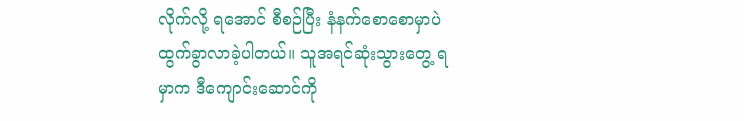လိုက်လို့ ရအောင် စီစဉ်ပြီး နံနက်စောစောမှာပဲ ထွက်ခွာလာခဲ့ပါတယ်။ သူအရင်ဆုံးသွားတွေ့ ရမှာက ဒီကျောင်းဆောင်ကို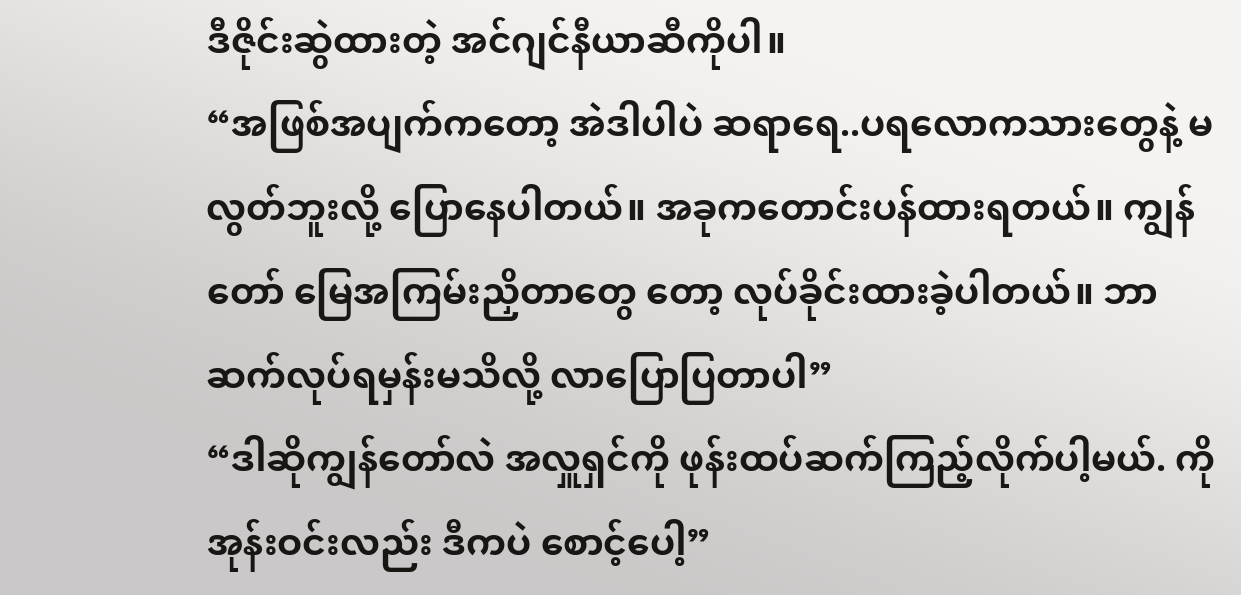ဒီဇိုင်းဆွဲထားတဲ့ အင်ဂျင်နီယာဆီကိုပါ။
“အဖြစ်အပျက်ကတော့ အဲဒါပါပဲ ဆရာရေ..ပရလောကသားတွေနဲ့ မလွတ်ဘူးလို့ ပြောနေပါတယ်။ အခုကတောင်းပန်ထားရတယ်။ ကျွန်တော် မြေအကြမ်းညှိတာတွေ တော့ လုပ်ခိုင်းထားခဲ့ပါတယ်။ ဘာဆက်လုပ်ရမှန်းမသိလို့ လာပြောပြတာပါ”
“ဒါဆိုကျွန်တော်လဲ အလှူရှင်ကို ဖုန်းထပ်ဆက်ကြည့်လိုက်ပါ့မယ်. ကိုအုန်းဝင်းလည်း ဒီကပဲ စောင့်ပေါ့”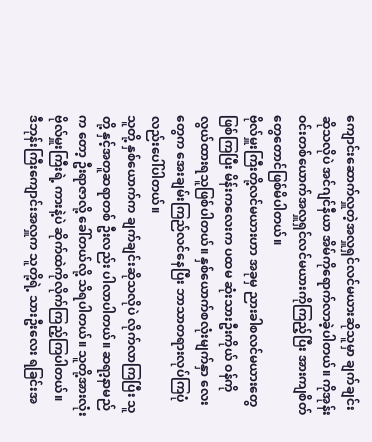ကျောင်းဆောက်လှူတဲ့အလှူရှင်လင်မယားဆိုသူမှာ ချက်ချင်းဆိုသလိုပဲ အင်ဂျင်နီယာ အိမ်ကိုရောက်လာခဲ့ပါတယ်။ ကိုအုန်းဝင်းတစ်ယောက်အလှူရှင်လင်မယားကိုကြည့်ပြီး အားကျစိတ်တွေတောင်ဖြစ်မိပါတယ်။
ဗိုလ်မှူးကြီးတို့လင်မယားဟာ အခုမှ ညားခါစလင်မယားတွေဖြစ်ကြပြီး မိန်းကလေးက ပထမ ဆုံးသားဦးကိုယ် ဝန်ကို လွယ်ထားရသူဖြစ်ပါတယ်။ နှစ်ယောက်စလုံးမျက်နှာ လေး တွေက အေးချမ်းကြည်လင်နေပြီး ဘာသာတရားလုပ်ကြပုံလည်းပေါ်ပါတယ်။
သူတို့ နှစ်ယောက်က ချက်ချင်းဆိုသလိုပဲ လိုက်လာကြပြီး သူတို့ နှင့်အတူဆရာတစ် ဦးလည်း ပါလာပါတယ်။ ဆရာ့နာမည်က တော့ ဦးရာဇာလို့ ခေါ်တယ်လို့ သိရပါတယ်။ သူတို့အားလုံး ဗိုလ်မှူးကြီးရဲ့ ကားနဲ့ပဲ ဆိုက်ထဲကိုလိုက်ကြည့်ကြပါတယ်။
ဒီဘုန်းကြီးကျောင်းအလှူက သူတို့ရဲ့ သားဦးလေး ရခြင်းအ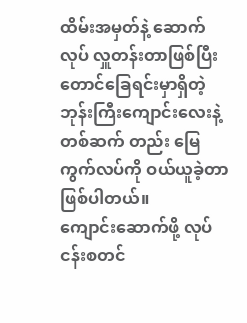ထိမ်းအမှတ်နဲ့ ဆောက် လုပ် လှူတန်းတာဖြစ်ပြီး တောင်ခြေရင်းမှာရှိတဲ့ ဘုန်းကြီးကျောင်းလေးနဲ့ တစ်ဆက် တည်း မြေကွက်လပ်ကို ဝယ်ယူခဲ့တာဖြစ်ပါတယ်။
ကျောင်းဆောက်ဖို့ လုပ်ငန်းစတင်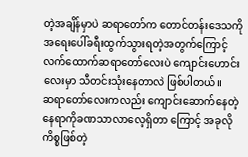တဲ့အချိန်မှာပဲ ဆရာတော်က တောင်တန်းဒေသကို အရေးပေါ်ခရီးထွက်သွားရတဲ့အတွက်ကြောင့် လက်ထောက်ဆရာတော်လေးပဲ ကျောင်းဟောင်းလေးမှာ သီတင်းသုံးနေတာလဲ ဖြစ်ပါတယ်။
ဆရာတော်လေးကလည်း ကျောင်းဆောက်နေတဲ့ နေရာကိုခဏသာလာလေ့ရှိတာ ကြောင့် အခုလိုကိစ္စဖြစ်တဲ့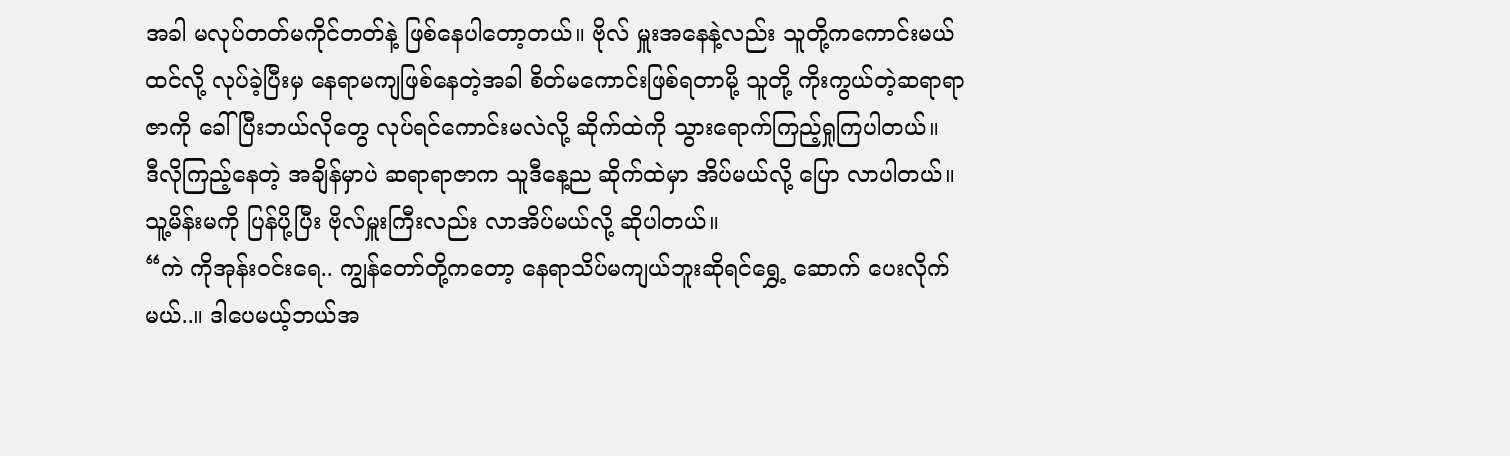အခါ မလုပ်တတ်မကိုင်တတ်နဲ့ ဖြစ်နေပါတော့တယ်။ ဗိုလ် မှူးအနေနဲ့လည်း သူတို့ကကောင်းမယ်ထင်လို့ လုပ်ခဲ့ပြီးမှ နေရာမကျဖြစ်နေတဲ့အခါ စိတ်မကောင်းဖြစ်ရတာမို့ သူတို့ ကိုးကွယ်တဲ့ဆရာရာဇာကို ခေါ်ပြီးဘယ်လိုတွေ လုပ်ရင်ကောင်းမလဲလို့ ဆိုက်ထဲကို သွားရောက်ကြည့်ရှုကြပါတယ်။
ဒီလိုကြည့်နေတဲ့ အချိန်မှာပဲ ဆရာရာဇာက သူဒီနေ့ည ဆိုက်ထဲမှာ အိပ်မယ်လို့ ပြော လာပါတယ်။ သူ့မိန်းမကို ပြန်ပို့ပြီး ဗိုလ်မှူးကြီးလည်း လာအိပ်မယ်လို့ ဆိုပါတယ်။
“ကဲ ကိုအုန်းဝင်းရေ.. ကျွန်တော်တို့ကတော့ နေရာသိပ်မကျယ်ဘူးဆိုရင်ရွှေ့ ဆောက် ပေးလိုက်မယ်..။ ဒါပေမယ့်ဘယ်အ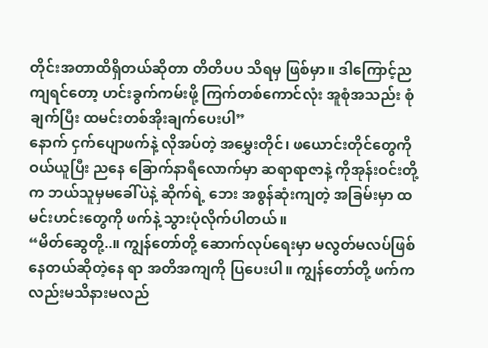တိုင်းအတာထိရှိတယ်ဆိုတာ တိတိပပ သိရမှ ဖြစ်မှာ။ ဒါကြောင့်ညကျရင်တော့ ဟင်းခွက်ကမ်းဖို့ ကြက်တစ်ကောင်လုံး အူစုံအသည်း စုံချက်ပြီး ထမင်းတစ်အိုးချက်ပေးပါ”
နောက် ငှက်ပျောဖက်နဲ့ လိုအပ်တဲ့ အမွှေးတိုင်၊ ဖယောင်းတိုင်တွေကို ဝယ်ယူပြီး ညနေ ခြောက်နာရီလောက်မှာ ဆရာရာဇာနဲ့ ကိုအုန်းဝင်းတို့ က ဘယ်သူမှမခေါ်ပဲနဲ့ ဆိုက်ရဲ့ ဘေး အစွန်ဆုံးကျတဲ့ အခြမ်းမှာ ထမင်းဟင်းတွေကို ဖက်နဲ့ သွားပုံလိုက်ပါတယ်။
“မိတ်ဆွေတို့..။ ကျွန်တော်တို့ ဆောက်လုပ်ရေးမှာ မလွတ်မလပ်ဖြစ်နေတယ်ဆိုတဲ့နေ ရာ အတိအကျကို ပြပေးပါ။ ကျွန်တော်တို့ ဖက်ကလည်းမသိနားမလည်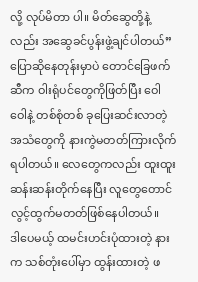လို့ လုပ်မိတာ ပါ။ မိတ်ဆွေတို့နဲ့လည်း အဆွေခင်ပွန်းဖွဲ့ချင်ပါတယ်”
ပြောဆိုနေတုန်းမှာပဲ တောင်ခြေဖက်ဆီက ဝါးရုံပင်တွေကိုဖြတ်ပြီး ဝေါဝေါနဲ့ တစ်စုံတစ် ခုပြေးဆင်းလာတဲ့အသံတွေကို နားကွဲမတတ်ကြားလိုက်ရပါတယ်။ လေတွေကလည်း ထူးထူးဆန်းဆန်းတိုက်နေပြီး လူတွေတောင်လွင့်ထွက်မတတ်ဖြစ်နေပါတယ်။
ဒါပေမယ့် ထမင်းဟင်းပုံထားတဲ့ နားက သစ်တုံးပေါ်မှာ ထွန်းထားတဲ့ ဖ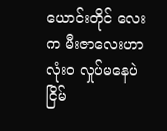ယောင်းတိုင် လေးက မီးဇာလေးဟာ လုံး၀ လှုပ်မနေပဲ ငြိမ်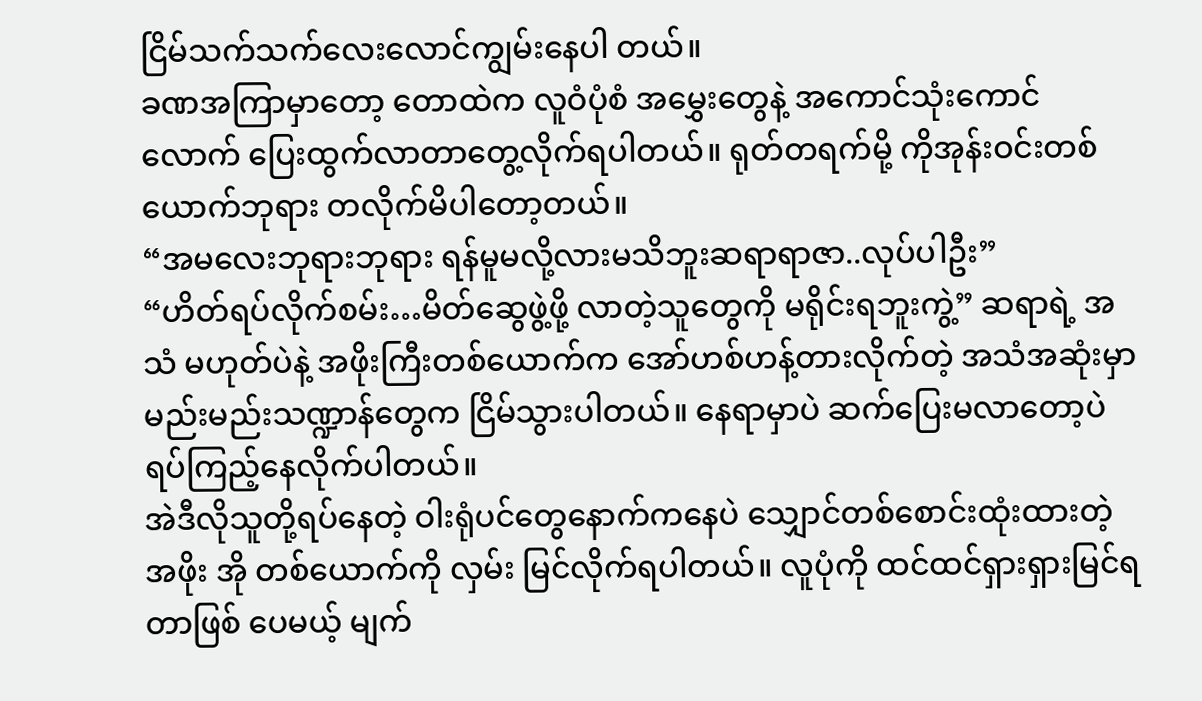ငြိမ်သက်သက်လေးလောင်ကျွမ်းနေပါ တယ်။
ခဏအကြာမှာတော့ တောထဲက လူဝံပုံစံ အမွှေးတွေနဲ့ အကောင်သုံးကောင်လောက် ပြေးထွက်လာတာတွေ့လိုက်ရပါတယ်။ ရုတ်တရက်မို့ ကိုအုန်းဝင်းတစ်ယောက်ဘုရား တလိုက်မိပါတော့တယ်။
“အမလေးဘုရားဘုရား ရန်မူမလို့လားမသိဘူးဆရာရာဇာ..လုပ်ပါဦး”
“ဟိတ်ရပ်လိုက်စမ်း…မိတ်ဆွေဖွဲ့ဖို့ လာတဲ့သူတွေကို မရိုင်းရဘူးကွဲ့” ဆရာရဲ့ အသံ မဟုတ်ပဲနဲ့ အဖိုးကြီးတစ်ယောက်က အော်ဟစ်ဟန့်တားလိုက်တဲ့ အသံအဆုံးမှာ မည်းမည်းသဏ္ဍာန်တွေက ငြိမ်သွားပါတယ်။ နေရာမှာပဲ ဆက်ပြေးမလာတော့ပဲ ရပ်ကြည့်နေလိုက်ပါတယ်။
အဲဒီလိုသူတို့ရပ်နေတဲ့ ဝါးရုံပင်တွေနောက်ကနေပဲ သျှောင်တစ်စောင်းထုံးထားတဲ့အဖိုး အို တစ်ယောက်ကို လှမ်း မြင်လိုက်ရပါတယ်။ လူပုံကို ထင်ထင်ရှားရှားမြင်ရ တာဖြစ် ပေမယ့် မျက်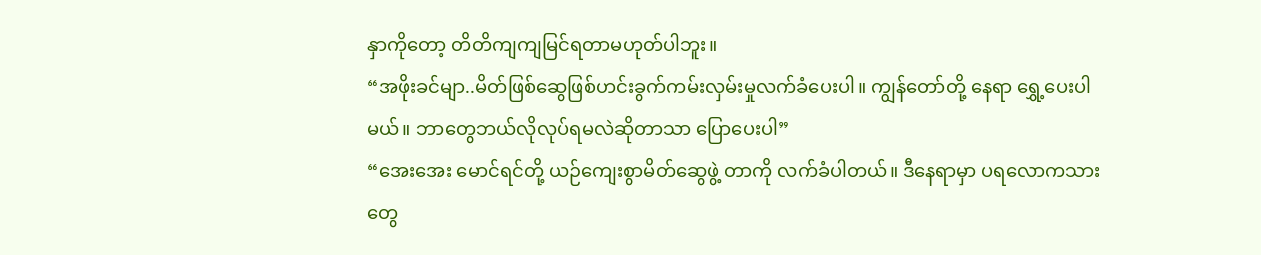နှာကိုတော့ တိတိကျကျမြင်ရတာမဟုတ်ပါဘူး။
“အဖိုးခင်မျာ..မိတ်ဖြစ်ဆွေဖြစ်ဟင်းခွက်ကမ်းလှမ်းမှုလက်ခံပေးပါ။ ကျွန်တော်တို့ နေရာ ရွှေ့ပေးပါမယ်။ ဘာတွေဘယ်လိုလုပ်ရမလဲဆိုတာသာ ပြောပေးပါ”
“အေးအေး မောင်ရင်တို့ ယဉ်ကျေးစွာမိတ်ဆွေဖွဲ့ တာကို လက်ခံပါတယ်။ ဒီနေရာမှာ ပရလောကသားတွေ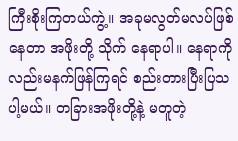ကြီးစိုးကြတယ်ကွဲ့။ အခုမလွတ်မလပ်ဖြစ်နေတာ အဖိုးတို့ သိုက် နေရာပါ။ နေရာကိုလည်းမနက်ဖြန်ကြရင် စည်းတားပြီးပြသပါ့မယ်။ တခြားအဖိုးတို့နဲ့ မတူတဲ့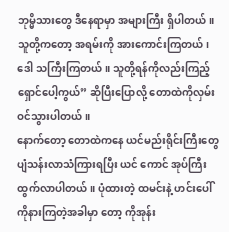ဘုမ္မိသားတွေ ဒီနေရာမှာ အများကြီး ရှိပါတယ်။ သူတို့ကတော့ အရမ်းကို အားကောင်းကြတယ်၊ ဒေါ သကြီးကြတယ်။ သူတို့ရန်ကိုလည်းကြည့်ရှောင်ပေါ့ကွယ်” ဆိုပြီးပြောလို့ တောထဲကိုလှမ်းဝင်သွားပါတယ်။
နောက်တော့ တောထဲကနေ ယင်မည်းရိုင်းကြီးတွေ ပျံသန်းလာသံကြားရပြီး ယင် ကောင် အုပ်ကြီးထွက်လာပါတယ်။ ပုံထားတဲ့ ထမင်းနဲ့ ဟင်းပေါ်ကိုနားကြတဲ့အခါမှာ တော့ ကိုအုန်း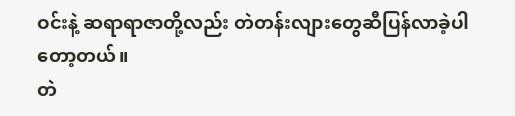ဝင်းနဲ့ ဆရာရာဇာတို့လည်း တဲတန်းလျားတွေဆီပြန်လာခဲ့ပါတော့တယ်။
တဲ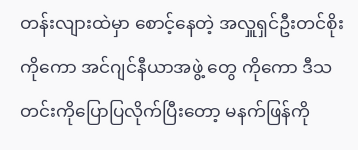တန်းလျားထဲမှာ စောင့်နေတဲ့ အလှူရှင်ဦးတင်စိုးကိုကော အင်ဂျင်နီယာအဖွဲ့ တွေ ကိုကော ဒီသတင်းကိုပြောပြလိုက်ပြီးတော့ မနက်ဖြန်ကို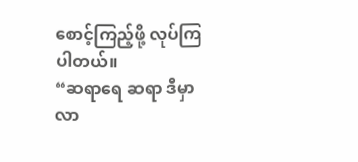စောင့်ကြည့်ဖို့ လုပ်ကြပါတယ်။
“ဆရာရေ ဆရာ ဒီမှာလာ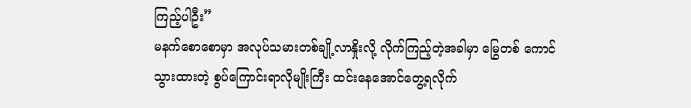ကြည့်ပါဦး”
မနက်စောစောမှာ အလုပ်သမားတစ်ချို့လာနှိုးလို့ လိုက်ကြည့်တဲ့အခါမှာ မြွေတစ် ကောင် သွားထားတဲ့ စွပ်ကြောင်းရာလိုမျိုးကြီး ထင်းနေအောင်တွေ့ရလိုက်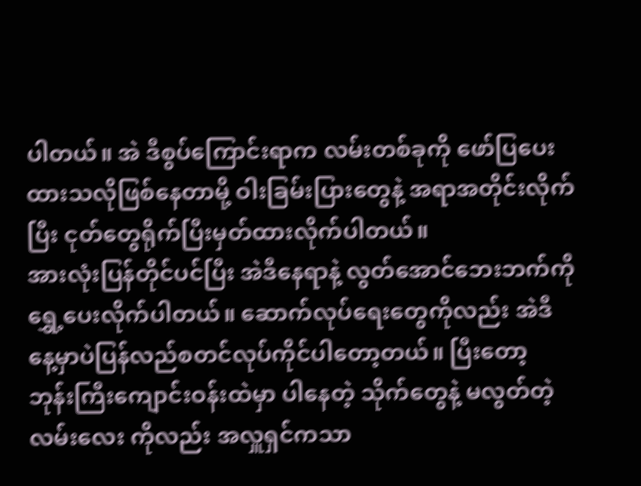ပါတယ်။ အဲ ဒီစွပ်ကြောင်းရာက လမ်းတစ်ခုကို ဖော်ပြပေးထားသလိုဖြစ်နေတာမို့ ဝါးခြမ်းပြားတွေနဲ့ အရာအတိုင်းလိုက်ပြီး ငုတ်တွေရိုက်ပြီးမှတ်ထားလိုက်ပါတယ်။
အားလုံးပြန်တိုင်ပင်ပြီး အဲဒီနေရာနဲ့ လွတ်အောင်ဘေးဘက်ကို ရွှေ့ပေးလိုက်ပါတယ်။ ဆောက်လုပ်ရေးတွေကိုလည်း အဲဒီနေ့မှာပဲပြန်လည်စတင်လုပ်ကိုင်ပါတော့တယ်။ ပြီးတော့ ဘုန်းကြီးကျောင်းဝန်းထဲမှာ ပါနေတဲ့ သိုက်တွေနဲ့ မလွတ်တဲ့ လမ်းလေး ကိုလည်း အလှူရှင်ကသာ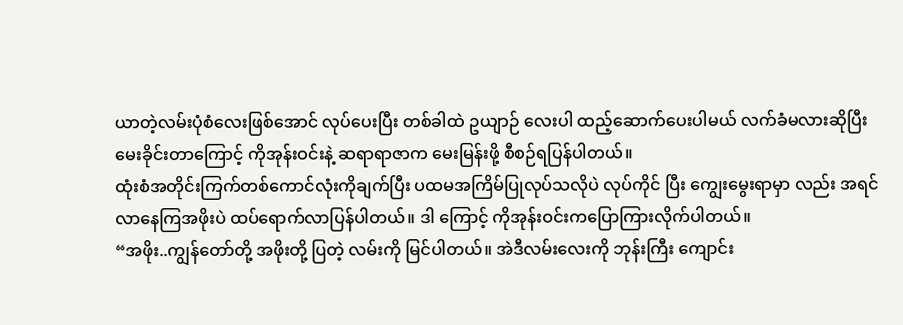ယာတဲ့လမ်းပုံစံလေးဖြစ်အောင် လုပ်ပေးပြီး တစ်ခါထဲ ဥယျာဉ် လေးပါ ထည့်ဆောက်ပေးပါမယ် လက်ခံမလားဆိုပြီး မေးခိုင်းတာကြောင့် ကိုအုန်းဝင်းနဲ့ ဆရာရာဇာက မေးမြန်းဖို့ စီစဉ်ရပြန်ပါတယ်။
ထုံးစံအတိုင်းကြက်တစ်ကောင်လုံးကိုချက်ပြီး ပထမအကြိမ်ပြုလုပ်သလိုပဲ လုပ်ကိုင် ပြီး ကျွေးမွေးရာမှာ လည်း အရင်လာနေကြအဖိုးပဲ ထပ်ရောက်လာပြန်ပါတယ်။ ဒါ ကြောင့် ကိုအုန်းဝင်းကပြောကြားလိုက်ပါတယ်။
“အဖိုး..ကျွန်တော်တို့ အဖိုးတို့ ပြတဲ့ လမ်းကို မြင်ပါတယ်။ အဲဒီလမ်းလေးကို ဘုန်းကြီး ကျောင်း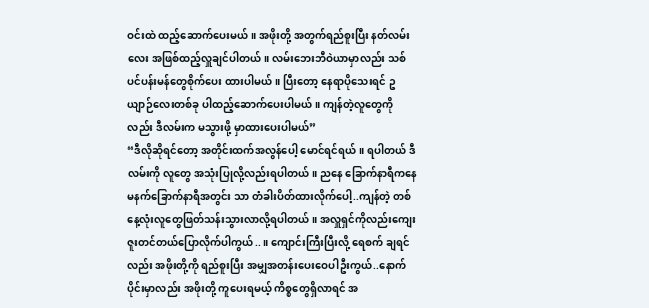ဝင်းထဲ ထည့်ဆောက်ပေးမယ်။ အဖိုးတို့ အတွက်ရည်စူးပြီး နတ်လမ်းလေး အဖြစ်ထည့်လှူချင်ပါတယ်။ လမ်းဘေးဘီဝဲယာမှာလည်း သစ်ပင်ပန်းမန်တွေစိုက်ပေး ထားပါမယ်။ ပြီးတော့ နေရာပိုသေးရင် ဥယျာဉ်လေးတစ်ခု ပါထည့်ဆောက်ပေးပါမယ်။ ကျန်တဲ့လူတွေကိုလည်း ဒီလမ်းက မသွားဖို့ မှာထားပေးပါမယ်”
“ဒီလိုဆိုရင်တော့ အတိုင်းထက်အလွန်ပေါ့ မောင်ရင်ရယ်။ ရပါတယ် ဒီလမ်းကို လူတွေ အသုံးပြုလို့လည်းရပါတယ်။ ညနေ ခြောက်နာရီကနေ မနက်ခြောက်နာရီအတွင်း သာ တံခါးပိတ်ထားလိုက်ပေါ့..ကျန်တဲ့ တစ်နေ့လုံးလူတွေဖြတ်သန်းသွားလာလို့ရပါတယ်။ အလှူရှင်ကိုလည်းကျေးဇူးတင်တယ်ပြောလိုက်ပါကွယ်..။ ကျောင်းကြီးပြီးလို့ ရေစက် ချရင်လည်း အဖိုးတို့ကို ရည်စူးပြီး အမျှအတန်းပေးဝေပါဦးကွယ်..နောက်ပိုင်းမှာလည်း အဖိုးတို့ ကူပေးရမယ့် ကိစ္စတွေရှိလာရင် အ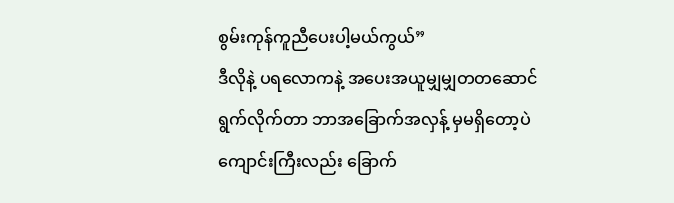စွမ်းကုန်ကူညီပေးပါ့မယ်ကွယ်”
ဒီလိုနဲ့ ပရလောကနဲ့ အပေးအယူမျှမျှတတဆောင်ရွက်လိုက်တာ ဘာအခြောက်အလှန့် မှမရှိတော့ပဲ ကျောင်းကြီးလည်း ခြောက်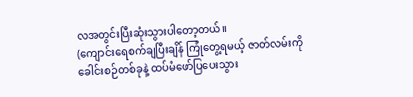လအတွင်းပြီးဆုံးသွားပါတော့တယ်။
(ကျောင်းရေစက်ချပြီးချိန် ကြုံတွေ့ရမယ့် ဇာတ်လမ်းကို ခေါင်းစဉ်တစ်ခုနဲ့ ထပ်မံဖော်ပြပေးသွား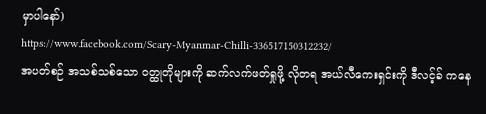မှာပါနော်)
https://www.facebook.com/Scary-Myanmar-Chilli-336517150312232/
အပတ်စဉ် အသစ်သစ်သော ဝတ္ထုတိုများကို ဆက်လက်ဖတ်ရှုဖို့ လိုတရ အယ်လီကေးရှင်းကို ဒီလင့်ခ် ကနေ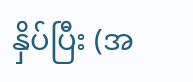နှိပ်ပြီး (အ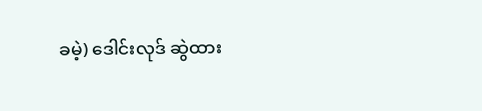ခမဲ့) ဒေါင်းလုဒ် ဆွဲထား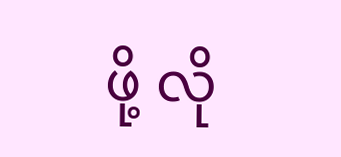ဖို့ လို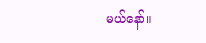မယ်နော်။